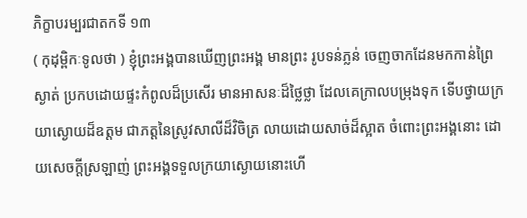ភិក្ខាបរម្បរជាតកទី ១៣
( កុដុម្ពិកៈទូលថា ) ខ្ញុំព្រះអង្គបានឃើញព្រះអង្គ មានព្រះ រូបទន់ភ្លន់ ចេញចាកដែនមកកាន់ព្រៃស្ងាត់ ប្រកបដោយផ្ទះកំពូលដ៏ប្រសើរ មានអាសនៈដ៏ថ្លៃថ្លា ដែលគេក្រាលបម្រុងទុក ទើបថ្វាយក្រយាស្ងោយដ៏ឧត្តម ជាភត្តនៃស្រូវសាលីដ៏វិចិត្រ លាយដោយសាច់ដ៏ស្អាត ចំពោះព្រះអង្គនោះ ដោយសេចក្តីស្រឡាញ់ ព្រះអង្គទទួលក្រយាស្ងោយនោះហើ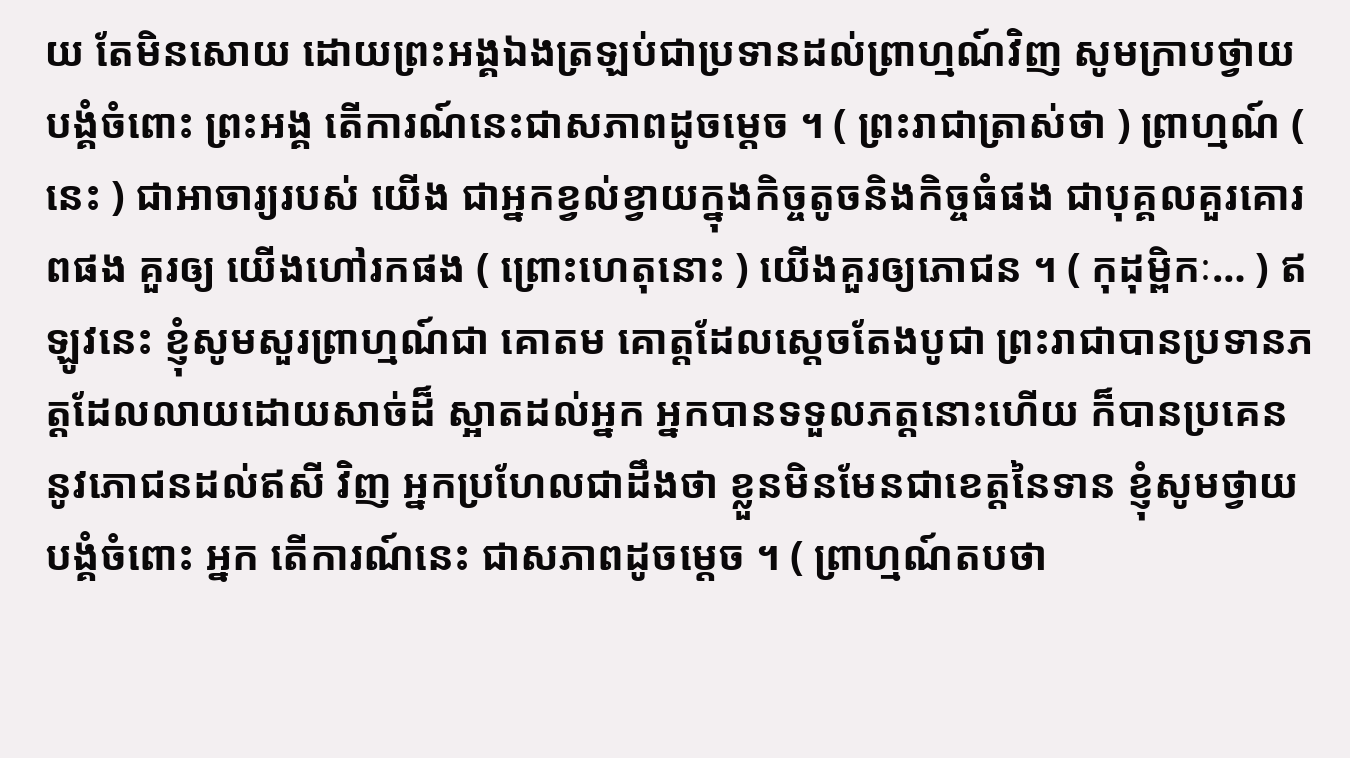យ តែមិនសោយ ដោយព្រះអង្គឯងត្រឡប់ជាប្រទានដល់ព្រាហ្មណ៍វិញ សូមក្រាបថ្វាយបង្គំចំពោះ ព្រះអង្គ តើការណ៍នេះជាសភាពដូចម្តេច ។ ( ព្រះរាជាត្រាស់ថា ) ព្រាហ្មណ៍ ( នេះ ) ជាអាចារ្យរបស់ យើង ជាអ្នកខ្វល់ខ្វាយក្នុងកិច្ចតូចនិងកិច្ចធំផង ជាបុគ្គលគួរគោរពផង គួរឲ្យ យើងហៅរកផង ( ព្រោះហេតុនោះ ) យើងគួរឲ្យភោជន ។ ( កុដុម្ពិកៈ… ) ឥឡូវនេះ ខ្ញុំសូមសួរព្រាហ្មណ៍ជា គោតម គោត្តដែលស្តេចតែងបូជា ព្រះរាជាបានប្រទានភត្តដែលលាយដោយសាច់ដ៏ ស្អាតដល់អ្នក អ្នកបានទទួលភត្តនោះហើយ ក៏បានប្រគេននូវភោជនដល់ឥសី វិញ អ្នកប្រហែលជាដឹងថា ខ្លួនមិនមែនជាខេត្តនៃទាន ខ្ញុំសូមថ្វាយបង្គំចំពោះ អ្នក តើការណ៍នេះ ជាសភាពដូចម្តេច ។ ( ព្រាហ្មណ៍តបថា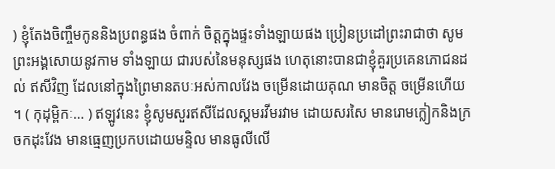) ខ្ញុំតែងចិញ្ចឹមកូននិងប្រពន្ធផង ចំពាក់ ចិត្តក្នុងផ្ទះទាំងឡាយផង ប្រៀនប្រដៅព្រះរាជាថា សូមព្រះអង្គសោយនូវកាម ទាំងឡាយ ជារបស់នៃមនុស្សផង ហេតុនោះបានជាខ្ញុំគួរប្រគេនភោជនដល់ ឥសីវិញ ដែលនៅក្នុងព្រៃមានតបៈអស់កាលវែង ចម្រើនដោយគុណ មានចិត្ត ចម្រើនហើយ ។ ( កុដុម្ពិកៈ… ) ឥឡូវនេះ ខ្ញុំសូមសួរឥសីដែលស្គមរវីមរវាម ដោយសរសៃ មានរោមក្លៀកនិងក្រចកដុះវែង មានធ្មេញប្រកបដោយមន្ទិល មានធូលីលើ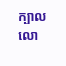ក្បាល លោ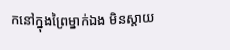កនៅក្នុងព្រៃម្នាក់ឯង មិនស្តាយ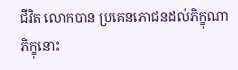ជីវិត លោកបាន ប្រគេនភោជនដល់ភិក្ខុណា ភិក្ខុនោះ